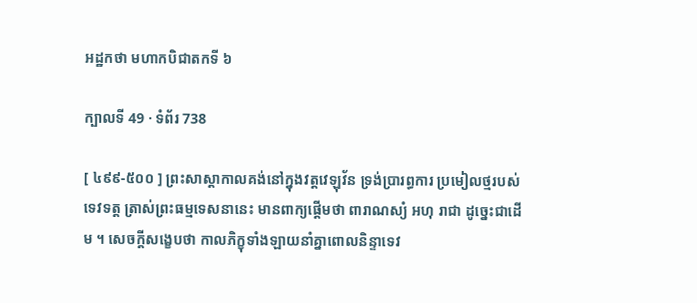អដ្ឋកថា មហាកបិជាតកទី ៦

ក្បាលទី 49 · ទំព័រ 738

[ ៤៩៩-៥០០ ] ព្រះសាស្តាកាលគង់នៅក្នុងវត្តវេឡុវ័ន ទ្រង់ប្រារព្ធការ ប្រមៀលថ្មរបស់ទេវទត្ត ត្រាស់ព្រះធម្មទេសនានេះ មានពាក្យផ្តើមថា ពារាណស្យំ អហុ រាជា ដូច្នេះជាដើម ។ សេចក្តីសង្ខេបថា កាលភិក្ខុទាំងឡាយនាំគ្នាពោលនិន្ទាទេវ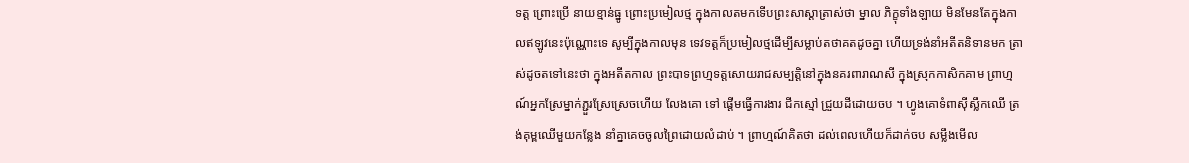ទត្ត ព្រោះប្រើ នាយខ្មាន់ធ្នូ ព្រោះប្រមៀលថ្ម ក្នុងកាលតមកទើបព្រះសាស្តាត្រាស់ថា ម្នាល ភិក្ខុទាំងឡាយ មិនមែនតែក្នុងកាលឥឡូវនេះប៉ុណ្ណោះទេ សូម្បីក្នុងកាលមុន ទេវទត្តក៏ប្រមៀលថ្មដើម្បីសម្លាប់តថាគតដូចគ្នា ហើយទ្រង់នាំអតីតនិទានមក ត្រាស់ដូចតទៅនេះថា ក្នុងអតីតកាល ព្រះបាទព្រហ្មទត្តសោយរាជសម្បត្តិនៅក្នុងនគរពារាណសី ក្នុងស្រុកកាសិកគាម ព្រាហ្មណ៍អ្នកស្រែម្នាក់ភ្ជួរស្រែស្រេចហើយ លែងគោ ទៅ ផ្តើមធ្វើការងារ ជីកស្មៅ ជ្រួយដីដោយចប ។ ហ្វូងគោទំពាស៊ីស្លឹកឈើ ត្រង់គុម្ពឈើមួយកន្លែង នាំគ្នាគេចចូលព្រៃដោយលំដាប់ ។ ព្រាហ្មណ៍គិតថា ដល់ពេលហើយក៏ដាក់ចប សម្លឹងមើល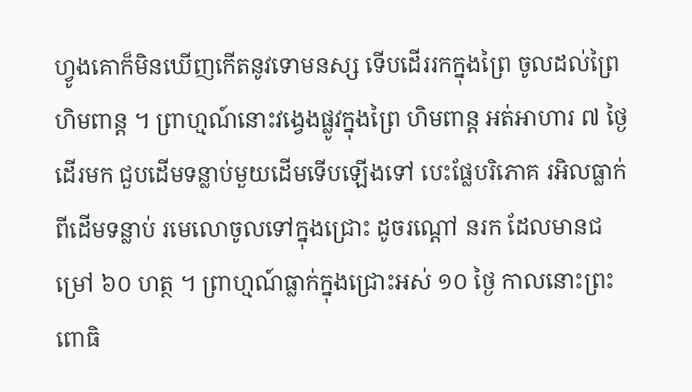ហ្វូងគោក៏មិនឃើញកើតនូវទោមនស្ស ទើបដើររកក្នុងព្រៃ ចូលដល់ព្រៃហិមពាន្ត ។ ព្រាហ្មណ៍នោះវង្វេងផ្លូវក្នុងព្រៃ ហិមពាន្ត អត់អាហារ ៧ ថ្ងៃ ដើរមក ជួបដើមទន្លាប់មួយដើមទើបឡើងទៅ បេះផ្លែបរិភោគ រអិលធ្លាក់ពីដើមទន្លាប់ រមេលោចូលទៅក្នុងជ្រោះ ដូចរណ្តៅ នរក ដែលមានជម្រៅ ៦០ ហត្ថ ។ ព្រាហ្មណ៍ធ្លាក់ក្នុងជ្រោះអស់ ១០ ថ្ងៃ កាលនោះព្រះពោធិ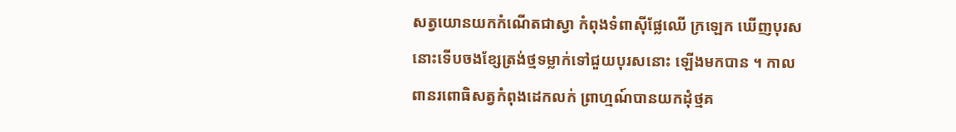សត្វយោនយកកំណើតជាស្វា កំពុងទំពាស៊ីផ្លែឈើ ក្រឡេក ឃើញបុរសនោះទើបចងខ្សែត្រង់ថ្មទម្លាក់ទៅជួយបុរសនោះ ឡើងមកបាន ។ កាលពានរពោធិសត្វកំពុងដេកលក់ ព្រាហ្មណ៍បានយកដុំថ្មគ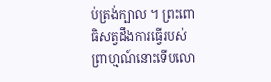ប់ត្រង់ក្បាល ។ ព្រះពោធិសត្វដឹងការធ្វើរបស់ព្រាហ្មណ៍នោះទើបលោ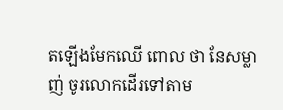តឡើងមែកឈើ ពោល ថា នែសម្លាញ់ ចូរលោកដើរទៅតាម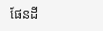ផែនដី